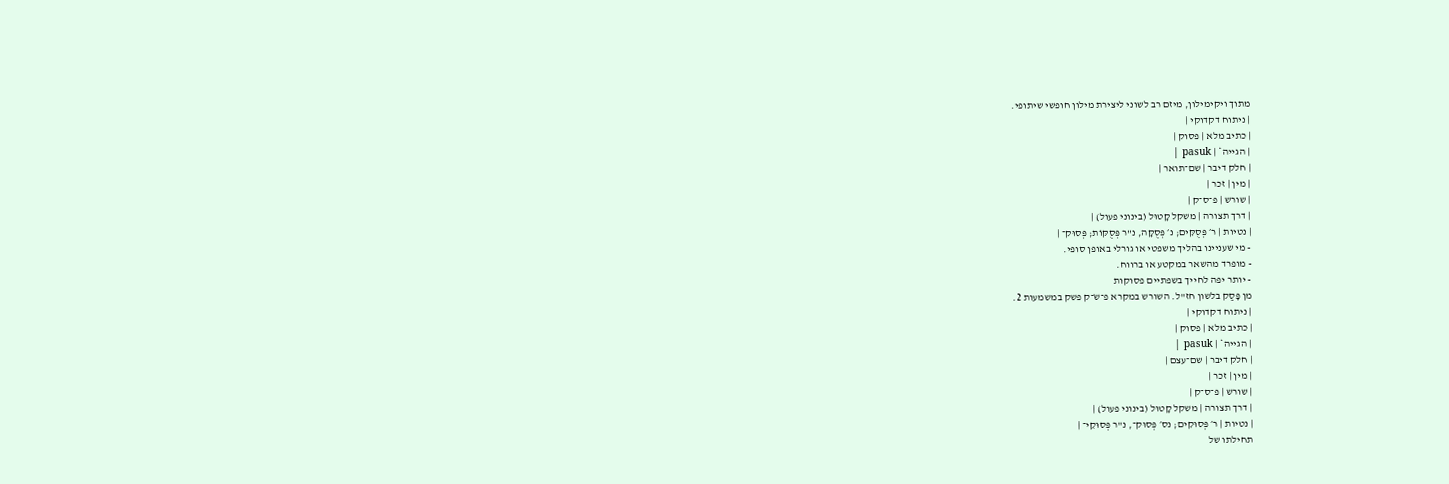מתוך ויקימילון, מיזם רב לשוני ליצירת מילון חופשי שיתופי.
| ניתוח דקדוקי |
| כתיב מלא | פסוק |
| הגייה* | pasuk |
| חלק דיבר | שם־תואר |
| מין | זכר |
| שורש | פ־ס־ק |
| דרך תצורה | משקל קָטוּל (בינוני פעול) |
| נטיות | ר׳ פְּסֻקִּים; נ׳ פְּסֻקָּה, נ"ר פְּסֻקּוֹת; פְּסוּק־ |
- מי שעניינו בהליך משפטי או גורלי באופן סופי.
- מופרד מהשאר במקטע או ברווח.
- יותר יפה לחייך בשפתיים פסוקות
מן פָּסַק בלשון חז"ל. השורש במקרא פ־שֹ־ק פשק במשמעות 2.
| ניתוח דקדוקי |
| כתיב מלא | פסוק |
| הגייה* | pasuk |
| חלק דיבר | שם־עצם |
| מין | זכר |
| שורש | פ־ס־ק |
| דרך תצורה | משקל קָטוּל (בינוני פעול) |
| נטיות | ר׳ פְּסוּקִים; נס׳ פְּסוּק־, נ"ר פְּסוּקֵי־ |
תחילתו של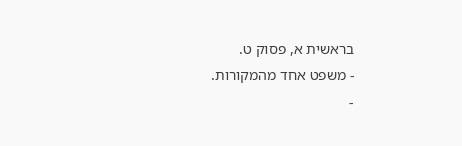בראשית א, פסוק ט.
- משפט אחד מהמקורות.
-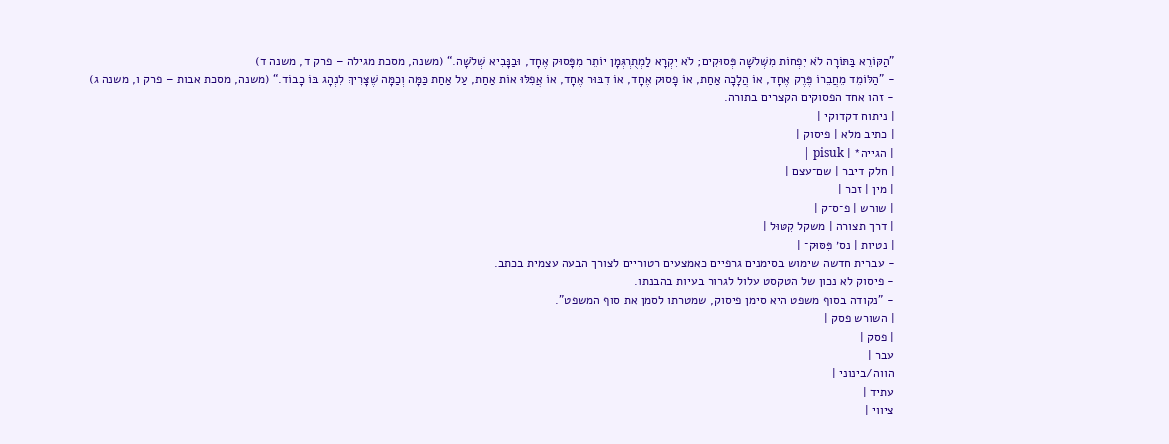”הַקּוֹרֵא בַּתּוֹרָה לֹא יִפְחוֹת מִשְּׁלֹשָׁה פְּסוּקִים; לֹא יִקְרָא לַמְתֻרְגְּמָן יוֹתֵר מִפָּסוּק אֶחָד, וּבַנָּבִיא שְׁלֹשָׁה.“ (משנה, מסכת מגילה – פרק ד, משנה ד)
- ”הַלּוֹמֵד מֵחֲבֵרוֹ פֶּרֶק אֶחָד, אוֹ הֲלָכָה אַחַת, אוֹ פָסוּק אֶחָד, אוֹ דִבּוּר אֶחָד, אוֹ אֲפִלּוּ אוֹת אַחַת, עַל אַחַת כַּמָּה וְכַמָּה שֶׁצָּרִיךְ לִנְהָג בּוֹ כָבוֹד.“ (משנה, מסכת אבות – פרק ו, משנה ג)
- זהו אחד הפסוקים הקצרים בתורה.
| ניתוח דקדוקי |
| כתיב מלא | פיסוק |
| הגייה* | pisuk |
| חלק דיבר | שם־עצם |
| מין | זכר |
| שורש | פ־ס־ק |
| דרך תצורה | משקל קִטּוּל |
| נטיות | נס׳ פִּסּוּק־ |
- עברית חדשה שימוש בסימנים גרפיים כאמצעים רטוריים לצורך הבעה עצמית בכתב.
- פיסוק לא נכון של הטקסט עלול לגרור בעיות בהבנתו.
- "נקודה בסוף משפט היא סימן פיסוק, שמטרתו לסמן את סוף המשפט".
| השורש פסק |
| פסק |
עבר |
הווה/בינוני |
עתיד |
ציווי |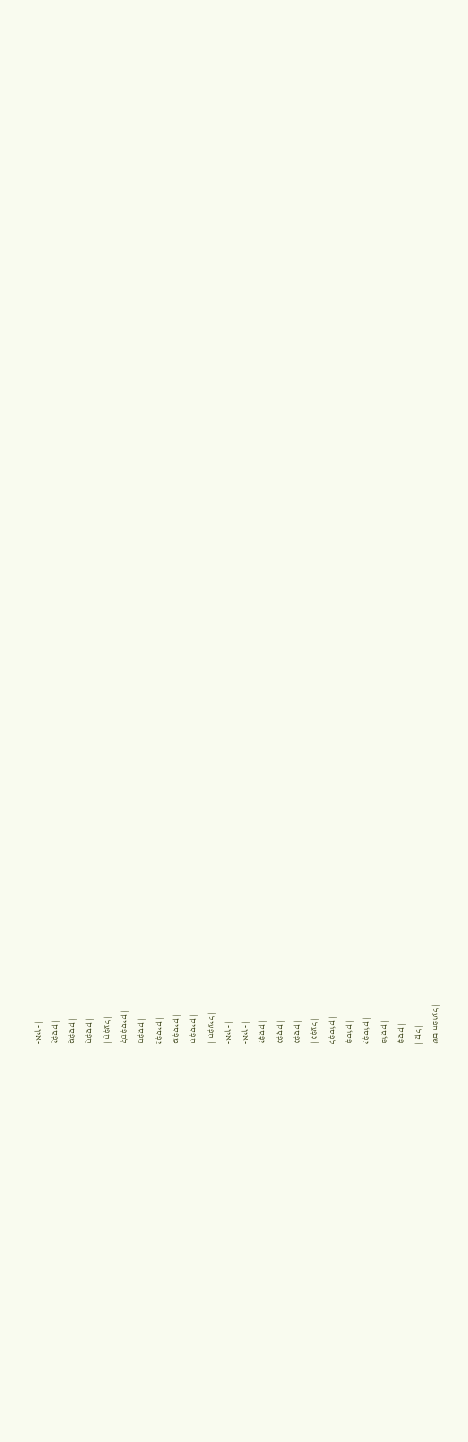שם הפועל |
| קַל |
פָּסַק |
פּוֹסֵק |
יִפְסוֹק |
פְּסוֹק |
לִפְסוֹק |
| נִפְעַל |
נִפְסַק |
נִפְסָק |
יִפָּסֵק |
-אין- |
-אין- |
| הִפְעִיל |
הִפְסִיק |
מַפְסִיק |
יַפְסִיק |
הַפְסֵק |
לְהַפְסִיק |
| הֻפְעַל |
הֻפְסַק |
מֻפְסַק |
יֻפְסַק |
-אין- |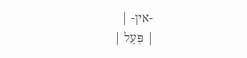-אין- |
| פִּעֵל |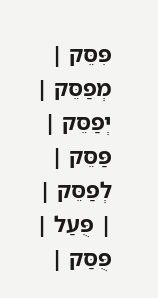פִּסֵּק |
מְפַסֵּק |
יְפַסֵּק |
פַּסֵּק |
לְפַסֵּק |
| פֻּעַל |
פֻּסַּק |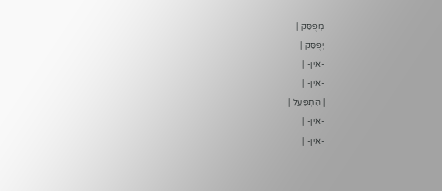מְפֻסַּק |
יְפֻסַּק |
-אין- |
-אין- |
| הִתְפַּעֵל |
-אין- |
-אין- |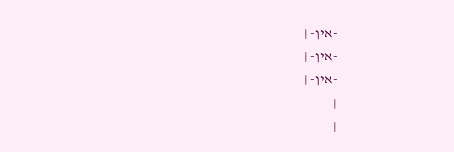-אין- |
-אין- |
-אין- |
|
|